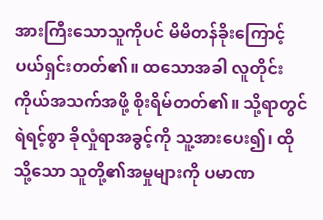အားကြီးသောသူကိုပင် မိမိတန်ခိုးကြောင့် ပယ်ရှင်းတတ်၏။ ထသောအခါ လူတိုင်း ကိုယ်အသက်အဖို့ စိုးရိမ်တတ်၏။ သို့ရာတွင် ရဲရင့်စွာ ခိုလှုံရာအခွင့်ကို သူ့အားပေး၍၊ ထိုသို့သော သူတို့၏အမှုများကို ပမာဏ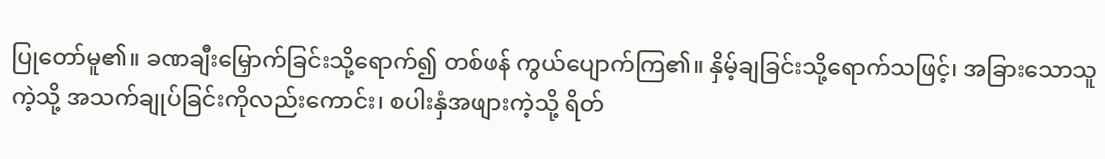ပြုတော်မူ၏။ ခဏချီးမြှောက်ခြင်းသို့ရောက်၍ တစ်ဖန် ကွယ်ပျောက်ကြ၏။ နှိမ့်ချခြင်းသို့ရောက်သဖြင့်၊ အခြားသောသူကဲ့သို့ အသက်ချုပ်ခြင်းကိုလည်းကောင်း၊ စပါးနှံအဖျားကဲ့သို့ ရိတ်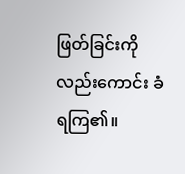ဖြတ်ခြင်းကိုလည်းကောင်း ခံရကြ၏။